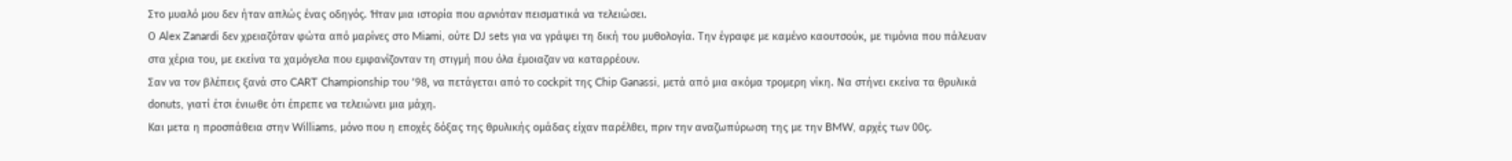Στο μυαλό μου δεν ήταν απλώς ένας οδηγός. Ήταν μια ιστορία που αρνιόταν πεισματικά να τελειώσει.
Ο Alex Zanardi δεν χρειαζόταν φώτα από μαρίνες στο Miami, ούτε DJ sets για να γράψει τη δική του μυθολογία. Την έγραφε με καμένο καουτσούκ, με τιμόνια που πάλευαν στα χέρια του, με εκείνα τα χαμόγελα που εμφανίζονταν τη στιγμή που όλα έμοιαζαν να καταρρέουν.
Σαν να τον βλέπεις ξανά στο CART Championship του ’98, να πετάγεται από το cockpit της Chip Ganassi, μετά από μια ακόμα τρομερη νίκη. Να στήνει εκείνα τα θρυλικά donuts, γιατί έτσι ένιωθε ότι έπρεπε να τελειώνει μια μάχη.
Και μετα η προσπάθεια στην Williams, μόνο που η εποχές δόξας της θρυλικής ομάδας είχαν παρέλθει, πριν την αναζωπύρωση της με την BMW, αρχές των 00ς.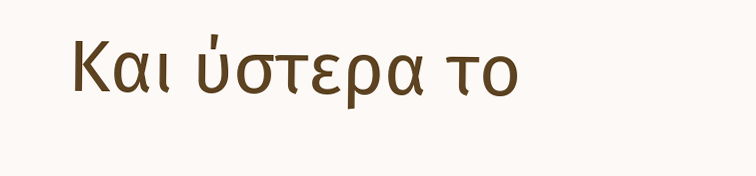Και ύστερα το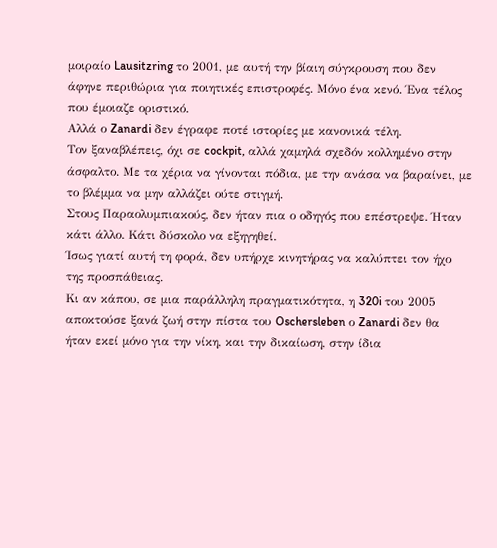μοιραίο Lausitzring το 2001, με αυτή την βίαιη σύγκρουση που δεν άφηνε περιθώρια για ποιητικές επιστροφές. Μόνο ένα κενό. Ένα τέλος που έμοιαζε οριστικό.
Αλλά ο Zanardi δεν έγραφε ποτέ ιστορίες με κανονικά τέλη.
Τον ξαναβλέπεις, όχι σε cockpit, αλλά χαμηλά σχεδόν κολλημένο στην άσφαλτο. Με τα χέρια να γίνονται πόδια, με την ανάσα να βαραίνει, με το βλέμμα να μην αλλάζει ούτε στιγμή.
Στους Παραολυμπιακούς, δεν ήταν πια ο οδηγός που επέστρεψε. Ήταν κάτι άλλο. Κάτι δύσκολο να εξηγηθεί.
Ίσως γιατί αυτή τη φορά, δεν υπήρχε κινητήρας να καλύπτει τον ήχο της προσπάθειας.
Κι αν κάπου, σε μια παράλληλη πραγματικότητα, η 320i του 2005 αποκτούσε ξανά ζωή στην πίστα του Oschersleben ο Zanardi δεν θα ήταν εκεί μόνο για την νίκη, και την δικαίωση, στην ίδια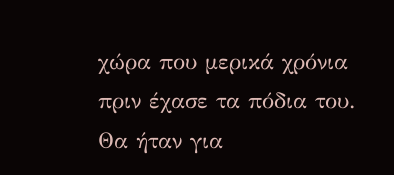χώρα που μερικά χρόνια πριν έχασε τα πόδια του.
Θα ήταν για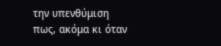την υπενθύμιση πως, ακόμα κι όταν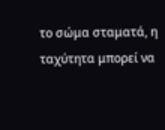το σώμα σταματά, η ταχύτητα μπορεί να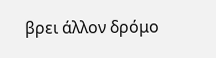βρει άλλον δρόμο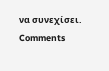να συνεχίσει.
Comments